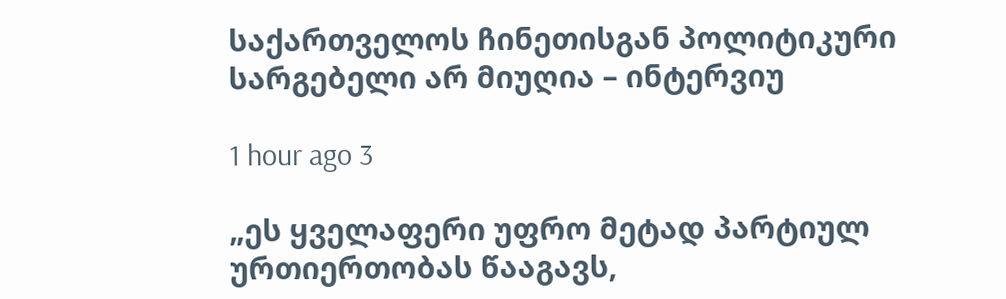საქართველოს ჩინეთისგან პოლიტიკური სარგებელი არ მიუღია – ინტერვიუ

1 hour ago 3

„ეს ყველაფერი უფრო მეტად პარტიულ ურთიერთობას წააგავს,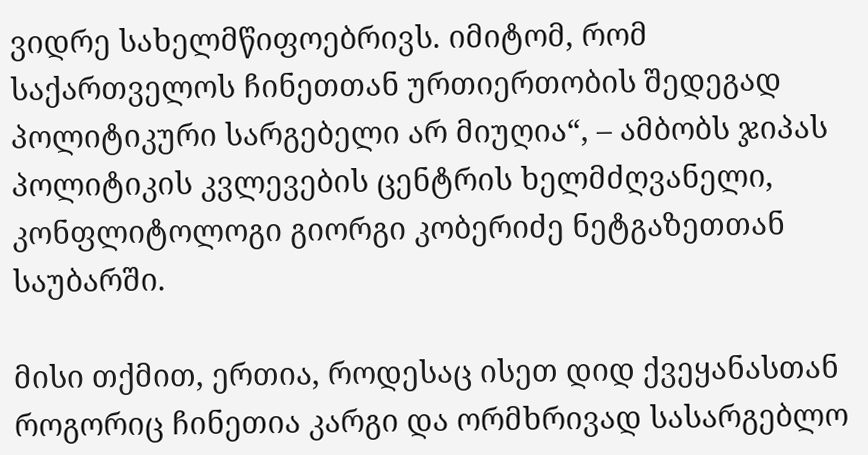ვიდრე სახელმწიფოებრივს. იმიტომ, რომ საქართველოს ჩინეთთან ურთიერთობის შედეგად პოლიტიკური სარგებელი არ მიუღია“, – ამბობს ჯიპას პოლიტიკის კვლევების ცენტრის ხელმძღვანელი, კონფლიტოლოგი გიორგი კობერიძე ნეტგაზეთთან საუბარში.

მისი თქმით, ერთია, როდესაც ისეთ დიდ ქვეყანასთან როგორიც ჩინეთია კარგი და ორმხრივად სასარგებლო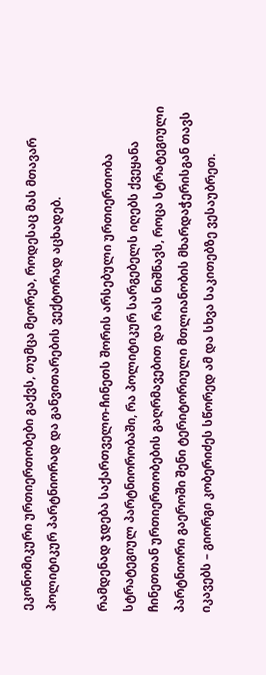ეკონომიკური ურთიერთობები გაქვს, თუმცა მეორეა, როდესაც მას მთავარ პოლიტიკურ პარტნიორად და განვითარების ვექტორად აცხადებ.

რამდენად ჯდება საქართველო-ჩინეთს შორის არსებული ურთიერთობა სტრატეგიულ პარტნიორობაში, რა პოლიტიკურ სარგებელს იღებს ქვეყანა ჩინეთთან ურთიერთობების გაღრმავებით და რას ნიშნავს, როცა სტრატეგიული პარტნიორი გაეროში შენი ტერიტორიული მთლიანობის მხარდაჭერისგან თავს იკავებს – გიორგი კობერიძეს სწორედ ამ და სხვა საკითებზე ვესაუბრეთ.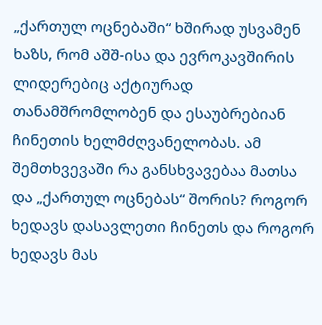„ქართულ ოცნებაში“ ხშირად უსვამენ ხაზს, რომ აშშ-ისა და ევროკავშირის ლიდერებიც აქტიურად თანამშრომლობენ და ესაუბრებიან ჩინეთის ხელმძღვანელობას. ამ შემთხვევაში რა განსხვავებაა მათსა და „ქართულ ოცნებას“ შორის? როგორ ხედავს დასავლეთი ჩინეთს და როგორ ხედავს მას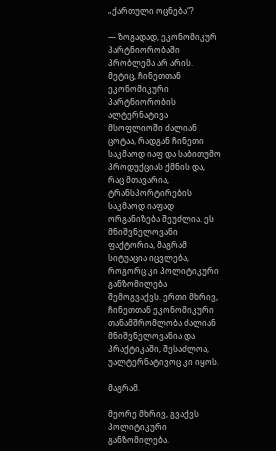„ქართული ოცნება“?

— ზოგადად, ეკონომიკურ პარტნიორობაში პრობლემა არ არის. მეტიც, ჩინეთთან ეკონომიკური პარტნიორობის ალტერნატივა მსოფლიოში ძალიან ცოტაა, რადგან ჩინეთი საკმაოდ იაფ და საბითუმო პროდუქციას ქმნის და, რაც მთავარია, ტრანსპორტირების საკმაოდ იაფად ორგანიზება შეუძლია. ეს მნიშვნელოვანი ფაქტორია, მაგრამ სიტუაცია იცვლება, როგორც კი პოლიტიკური განზომილება შემოგვაქვს. ერთი მხრივ, ჩინეთთან ეკონომიკური თანამშრომლობა ძალიან მნიშვნელოვანია და პრაქტიკაში, შესაძლოა, უალტერნატივოც კი იყოს.

მაგრამ.

მეორე მხრივ, გვაქვს პოლიტიკური განზომილება.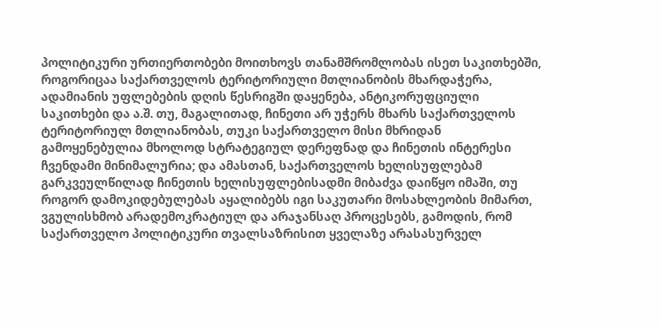პოლიტიკური ურთიერთობები მოითხოვს თანამშრომლობას ისეთ საკითხებში, როგორიცაა საქართველოს ტერიტორიული მთლიანობის მხარდაჭერა, ადამიანის უფლებების დღის წესრიგში დაყენება, ანტიკორუფციული საკითხები და ა.შ. თუ, მაგალითად, ჩინეთი არ უჭერს მხარს საქართველოს ტერიტორიულ მთლიანობას, თუკი საქართველო მისი მხრიდან გამოყენებულია მხოლოდ სტრატეგიულ დერეფნად და ჩინეთის ინტერესი ჩვენდამი მინიმალურია; და ამასთან, საქართველოს ხელისუფლებამ გარკვეულწილად ჩინეთის ხელისუფლებისადმი მიბაძვა დაიწყო იმაში, თუ როგორ დამოკიდებულებას აყალიბებს იგი საკუთარი მოსახლეობის მიმართ, ვგულისხმობ არადემოკრატიულ და არაჯანსაღ პროცესებს, გამოდის, რომ საქართველო პოლიტიკური თვალსაზრისით ყველაზე არასასურველ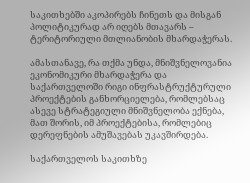საკითხებში აკოპირებს ჩინეთს და მისგან პოლიტიკურად არ იღებს მთავარს – ტერიტორიული მთლიანობის მხარდაჭერას.

ამასთანავე, რა თქმა უნდა, მნიშვნელოვანია ეკონომიკური მხარდაჭერა და საქართველოში რიგი ინფრასტრუქტურული პროექტების განხორციელება, რომლებსაც ასევე სტრატეგიული მნიშვნელობა ექნება, მათ შორის, იმ პროექტებისა, რომლებიც დერეფნების ამუშავებას უკავშირდება.

საქართველოს საკითხზე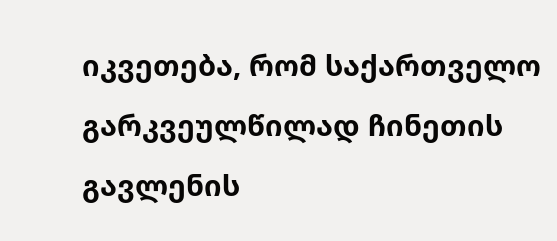იკვეთება, რომ საქართველო გარკვეულწილად ჩინეთის გავლენის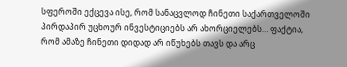სფეროში ექცევა ისე, რომ სანაცვლოდ ჩინეთი საქართველოში პირდაპირ უცხოურ ინვესტიციებს არ ახორციელებს… ფაქტია, რომ ამაზე ჩინეთი დიდად არ იწუხებს თავს და არც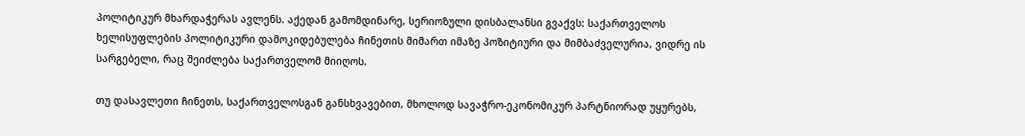პოლიტიკურ მხარდაჭერას ავლენს. აქედან გამომდინარე, სერიოზული დისბალანსი გვაქვს: საქართველოს ხელისუფლების პოლიტიკური დამოკიდებულება ჩინეთის მიმართ იმაზე პოზიტიური და მიმბაძველურია, ვიდრე ის სარგებელი, რაც შეიძლება საქართველომ მიიღოს.

თუ დასავლეთი ჩინეთს, საქართველოსგან განსხვავებით, მხოლოდ სავაჭრო-ეკონომიკურ პარტნიორად უყურებს,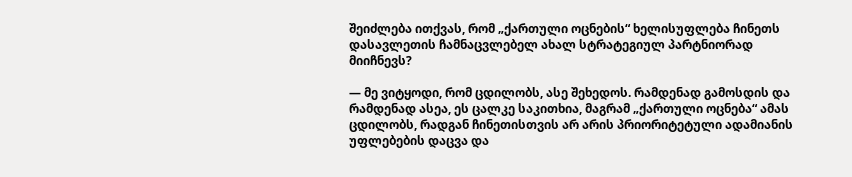შეიძლება ითქვას, რომ „ქართული ოცნების“ ხელისუფლება ჩინეთს დასავლეთის ჩამნაცვლებელ ახალ სტრატეგიულ პარტნიორად მიიჩნევს?

— მე ვიტყოდი, რომ ცდილობს, ასე შეხედოს. რამდენად გამოსდის და რამდენად ასეა, ეს ცალკე საკითხია, მაგრამ „ქართული ოცნება“ ამას ცდილობს, რადგან ჩინეთისთვის არ არის პრიორიტეტული ადამიანის უფლებების დაცვა და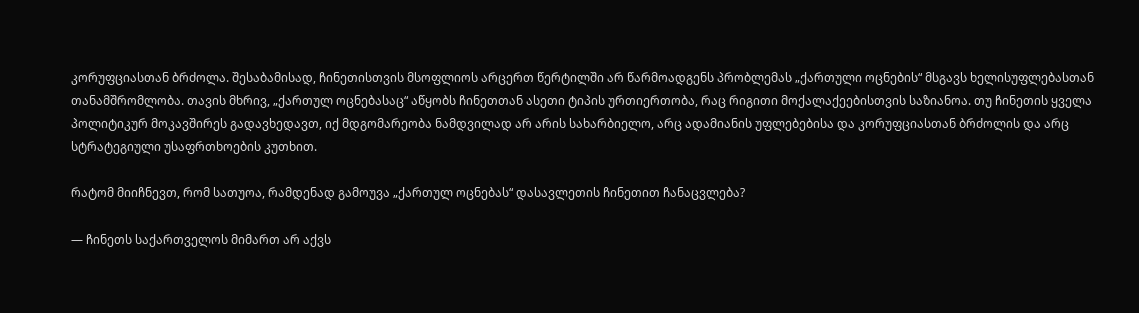კორუფციასთან ბრძოლა. შესაბამისად, ჩინეთისთვის მსოფლიოს არცერთ წერტილში არ წარმოადგენს პრობლემას „ქართული ოცნების“ მსგავს ხელისუფლებასთან თანამშრომლობა. თავის მხრივ, „ქართულ ოცნებასაც“ აწყობს ჩინეთთან ასეთი ტიპის ურთიერთობა, რაც რიგითი მოქალაქეებისთვის საზიანოა. თუ ჩინეთის ყველა პოლიტიკურ მოკავშირეს გადავხედავთ, იქ მდგომარეობა ნამდვილად არ არის სახარბიელო, არც ადამიანის უფლებებისა და კორუფციასთან ბრძოლის და არც სტრატეგიული უსაფრთხოების კუთხით.

რატომ მიიჩნევთ, რომ სათუოა, რამდენად გამოუვა „ქართულ ოცნებას“ დასავლეთის ჩინეთით ჩანაცვლება?

— ჩინეთს საქართველოს მიმართ არ აქვს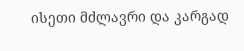ისეთი მძლავრი და კარგად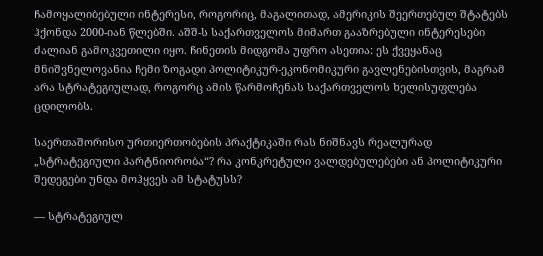ჩამოყალიბებული ინტერესი, როგორიც, მაგალითად, ამერიკის შეერთებულ შტატებს ჰქონდა 2000-იან წლებში. აშშ-ს საქართველოს მიმართ გააზრებული ინტერესები ძალიან გამოკვეთილი იყო. ჩინეთის მიდგომა უფრო ასეთია: ეს ქვეყანაც მნიშვნელოვანია ჩემი ზოგადი პოლიტიკურ-ეკონომიკური გავლენებისთვის, მაგრამ არა სტრატეგიულად, როგორც ამის წარმოჩენას საქართველოს ხელისუფლება ცდილობს.

საერთაშორისო ურთიერთობების პრაქტიკაში რას ნიშნავს რეალურად „სტრატეგიული პარტნიორობა“? რა კონკრეტული ვალდებულებები ან პოლიტიკური შედეგები უნდა მოჰყვეს ამ სტატუსს?

— სტრატეგიულ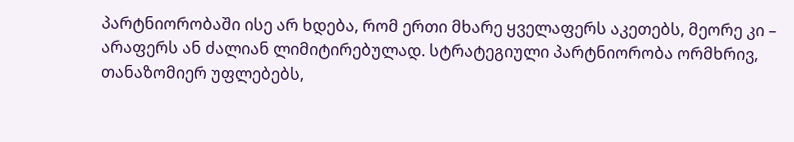პარტნიორობაში ისე არ ხდება, რომ ერთი მხარე ყველაფერს აკეთებს, მეორე კი – არაფერს ან ძალიან ლიმიტირებულად. სტრატეგიული პარტნიორობა ორმხრივ, თანაზომიერ უფლებებს,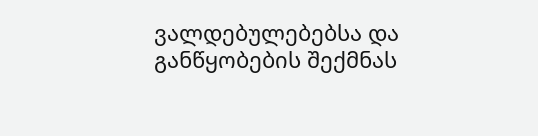ვალდებულებებსა და განწყობების შექმნას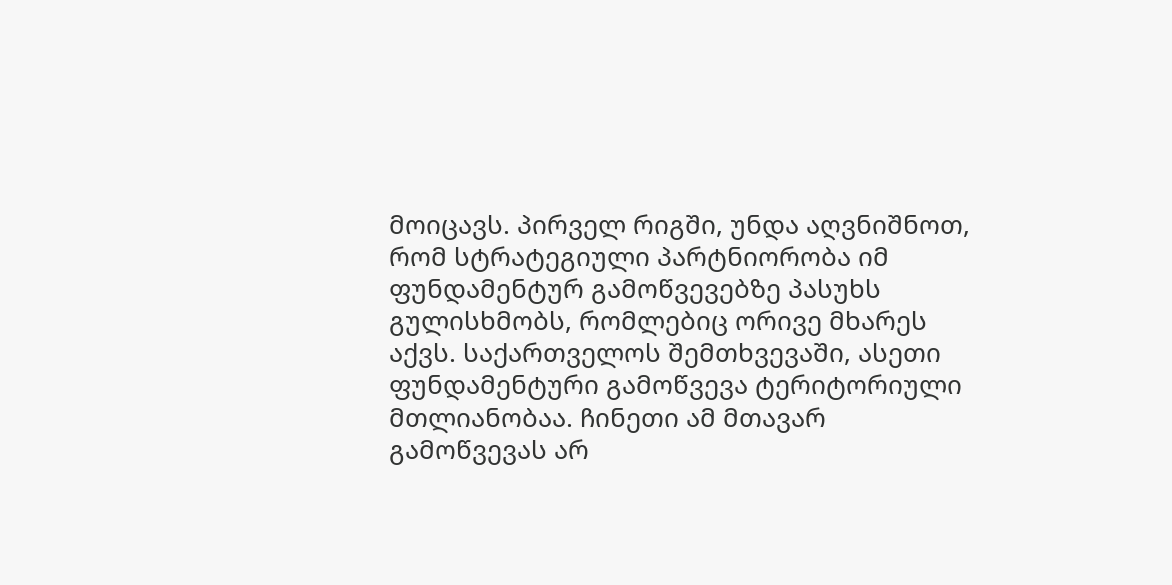მოიცავს. პირველ რიგში, უნდა აღვნიშნოთ, რომ სტრატეგიული პარტნიორობა იმ ფუნდამენტურ გამოწვევებზე პასუხს გულისხმობს, რომლებიც ორივე მხარეს აქვს. საქართველოს შემთხვევაში, ასეთი ფუნდამენტური გამოწვევა ტერიტორიული მთლიანობაა. ჩინეთი ამ მთავარ გამოწვევას არ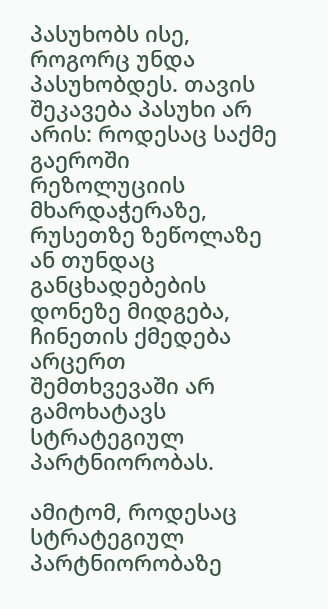პასუხობს ისე, როგორც უნდა პასუხობდეს. თავის შეკავება პასუხი არ არის: როდესაც საქმე გაეროში რეზოლუციის მხარდაჭერაზე, რუსეთზე ზეწოლაზე ან თუნდაც განცხადებების დონეზე მიდგება, ჩინეთის ქმედება არცერთ შემთხვევაში არ გამოხატავს სტრატეგიულ პარტნიორობას.

ამიტომ, როდესაც სტრატეგიულ პარტნიორობაზე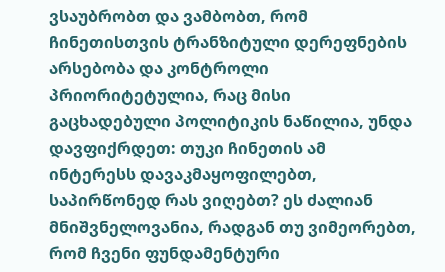ვსაუბრობთ და ვამბობთ, რომ ჩინეთისთვის ტრანზიტული დერეფნების არსებობა და კონტროლი პრიორიტეტულია, რაც მისი გაცხადებული პოლიტიკის ნაწილია, უნდა დავფიქრდეთ: თუკი ჩინეთის ამ ინტერესს დავაკმაყოფილებთ, საპირწონედ რას ვიღებთ? ეს ძალიან მნიშვნელოვანია, რადგან თუ ვიმეორებთ, რომ ჩვენი ფუნდამენტური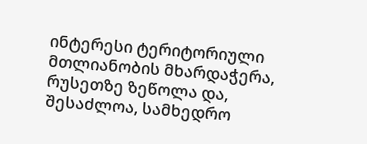ინტერესი ტერიტორიული მთლიანობის მხარდაჭერა, რუსეთზე ზეწოლა და, შესაძლოა, სამხედრო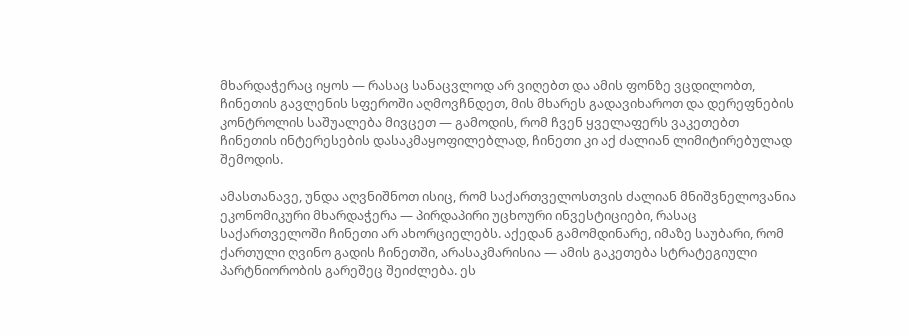მხარდაჭერაც იყოს — რასაც სანაცვლოდ არ ვიღებთ და ამის ფონზე ვცდილობთ, ჩინეთის გავლენის სფეროში აღმოვჩნდეთ, მის მხარეს გადავიხაროთ და დერეფნების კონტროლის საშუალება მივცეთ — გამოდის, რომ ჩვენ ყველაფერს ვაკეთებთ ჩინეთის ინტერესების დასაკმაყოფილებლად, ჩინეთი კი აქ ძალიან ლიმიტირებულად შემოდის.

ამასთანავე, უნდა აღვნიშნოთ ისიც, რომ საქართველოსთვის ძალიან მნიშვნელოვანია ეკონომიკური მხარდაჭერა — პირდაპირი უცხოური ინვესტიციები, რასაც საქართველოში ჩინეთი არ ახორციელებს. აქედან გამომდინარე, იმაზე საუბარი, რომ ქართული ღვინო გადის ჩინეთში, არასაკმარისია — ამის გაკეთება სტრატეგიული პარტნიორობის გარეშეც შეიძლება. ეს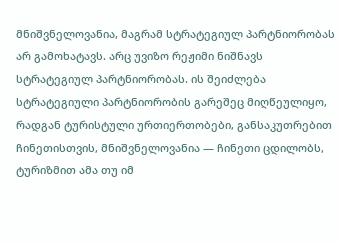მნიშვნელოვანია, მაგრამ სტრატეგიულ პარტნიორობას არ გამოხატავს. არც უვიზო რეჟიმი ნიშნავს სტრატეგიულ პარტნიორობას. ის შეიძლება სტრატეგიული პარტნიორობის გარეშეც მიღწეულიყო, რადგან ტურისტული ურთიერთობები, განსაკუთრებით ჩინეთისთვის, მნიშვნელოვანია — ჩინეთი ცდილობს, ტურიზმით ამა თუ იმ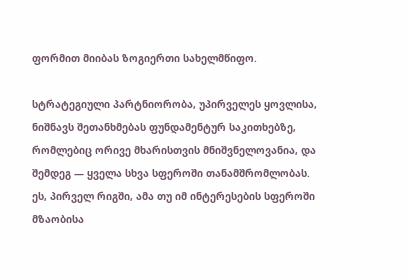ფორმით მიიბას ზოგიერთი სახელმწიფო.

სტრატეგიული პარტნიორობა, უპირველეს ყოვლისა, ნიშნავს შეთანხმებას ფუნდამენტურ საკითხებზე, რომლებიც ორივე მხარისთვის მნიშვნელოვანია, და შემდეგ — ყველა სხვა სფეროში თანამშრომლობას. ეს, პირველ რიგში, ამა თუ იმ ინტერესების სფეროში მზაობისა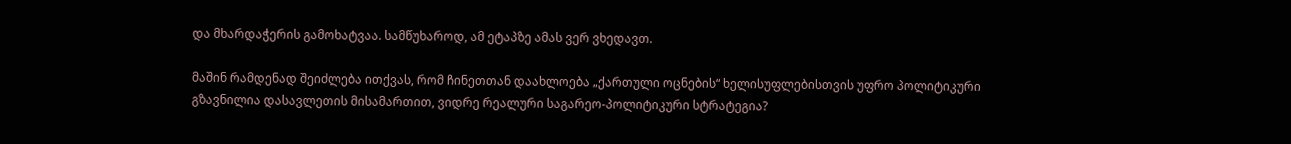და მხარდაჭერის გამოხატვაა. სამწუხაროდ, ამ ეტაპზე ამას ვერ ვხედავთ.

მაშინ რამდენად შეიძლება ითქვას, რომ ჩინეთთან დაახლოება „ქართული ოცნების“ ხელისუფლებისთვის უფრო პოლიტიკური გზავნილია დასავლეთის მისამართით, ვიდრე რეალური საგარეო-პოლიტიკური სტრატეგია?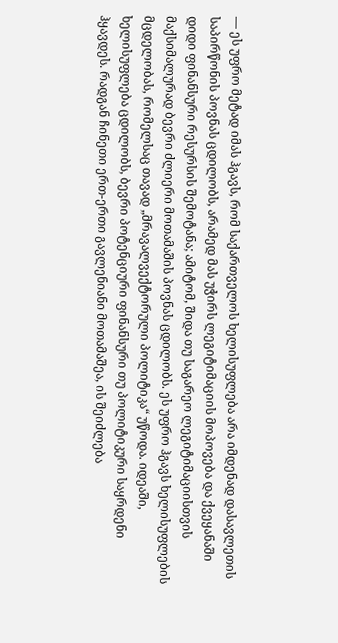— ეს უფრო მეტად იმას ჰგავს, რომ საქართველოს ხელისუფლება არა იმდენად დასავლეთის საპირწონის პოვნას ცდილობს, არამედ მას უჭირს ლეგიტიმაციის მოპოვება და ქვეყანაში დიდი ფინანსური რესურსის შემოტანა; ამიტომ, შიდა თუ საგარეო ლეგიტიმაციისთვის მაქსიმალურად ბევრი ძლიერი მოთამაშის პოვნას ცდილობს. ეს უფრო ჰგავს ხელისუფლების მცდელობას, რომელსაც თავად „მრავალვექტორული პოლიტიკა“ უწოდა. იდეაში, ხელისუფლება ცდილობს, ბევრი პოტენციური ფინანსური თუ პოლიტიკური საყრდენი ჰყავდეს. რადგან ჩინეთი ერთ-ერთი გავლენიანი მოთამაშეა, ის შეიძლება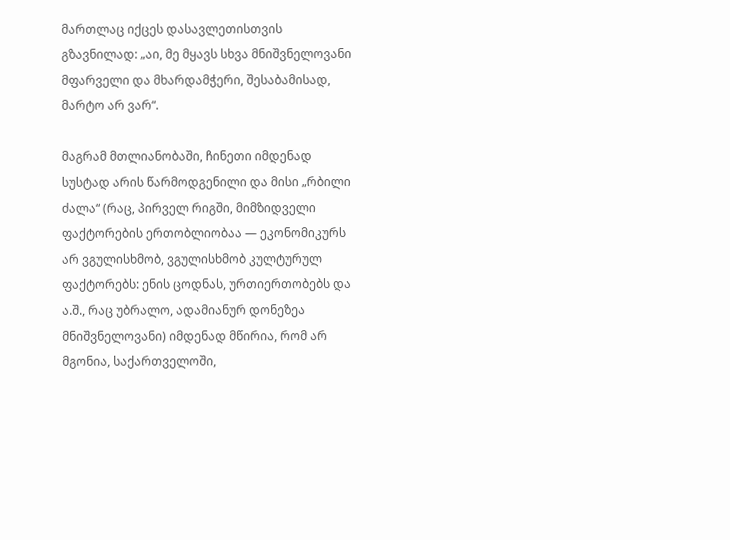მართლაც იქცეს დასავლეთისთვის გზავნილად: „აი, მე მყავს სხვა მნიშვნელოვანი მფარველი და მხარდამჭერი, შესაბამისად, მარტო არ ვარ“.

მაგრამ მთლიანობაში, ჩინეთი იმდენად სუსტად არის წარმოდგენილი და მისი „რბილი ძალა“ (რაც, პირველ რიგში, მიმზიდველი ფაქტორების ერთობლიობაა — ეკონომიკურს არ ვგულისხმობ, ვგულისხმობ კულტურულ ფაქტორებს: ენის ცოდნას, ურთიერთობებს და ა.შ., რაც უბრალო, ადამიანურ დონეზეა მნიშვნელოვანი) იმდენად მწირია, რომ არ მგონია, საქართველოში,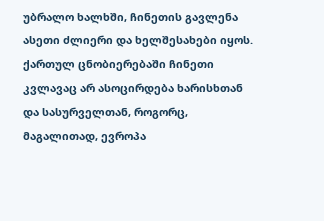უბრალო ხალხში, ჩინეთის გავლენა ასეთი ძლიერი და ხელშესახები იყოს. ქართულ ცნობიერებაში ჩინეთი კვლავაც არ ასოცირდება ხარისხთან და სასურველთან, როგორც, მაგალითად, ევროპა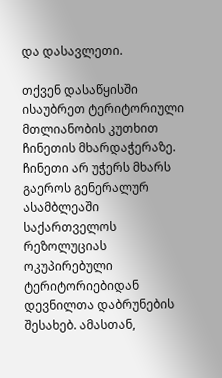და დასავლეთი.

თქვენ დასაწყისში ისაუბრეთ ტერიტორიული მთლიანობის კუთხით ჩინეთის მხარდაჭერაზე. ჩინეთი არ უჭერს მხარს გაეროს გენერალურ ასამბლეაში საქართველოს რეზოლუციას ოკუპირებული ტერიტორიებიდან დევნილთა დაბრუნების შესახებ. ამასთან,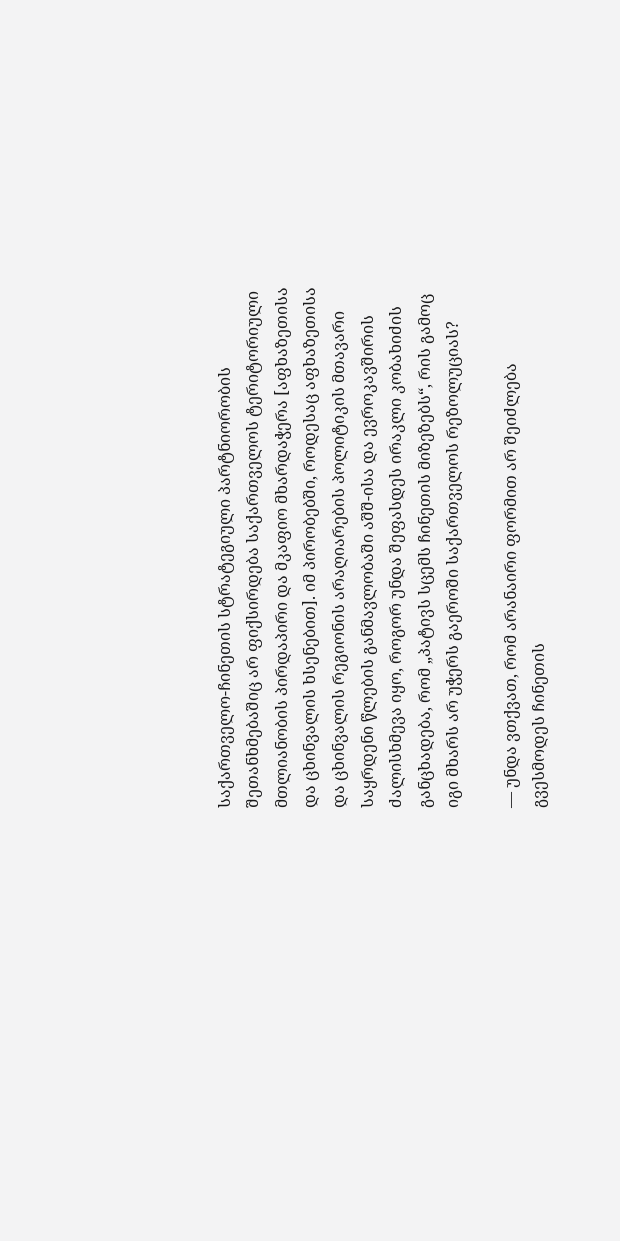საქართველო-ჩინეთის სტრატეგიული პარტნიორობის შეთანხმებაშიც არ ფიქსირდება საქართველოს ტერიტორიული მთლიანობის პირდაპირი და მკაფიო მხარდაჭერა [აფხაზეთისა და ცხინვალის ხსენებით]. იმ პირობებში, როდესაც აფხაზეთისა და ცხინვალის რეგიონის არაღიარების პოლიტიკის მთავარი საყრდენი წლების განმავლობაში აშშ-ისა და ევროკავშირის ძალისხმევა იყო, როგორ უნდა შეფასდეს ირაკლი კობახიძის განცხადება, რომ „პატივს სცემს ჩინეთის მიზეზებს“, რის გამოც იგი მხარს არ უჭერს გაეროში საქართველოს რეზოლუციას?

— უნდა ვთქვათ, რომ არანაირი ფორმით არ შეიძლება გვესმოდეს ჩინეთის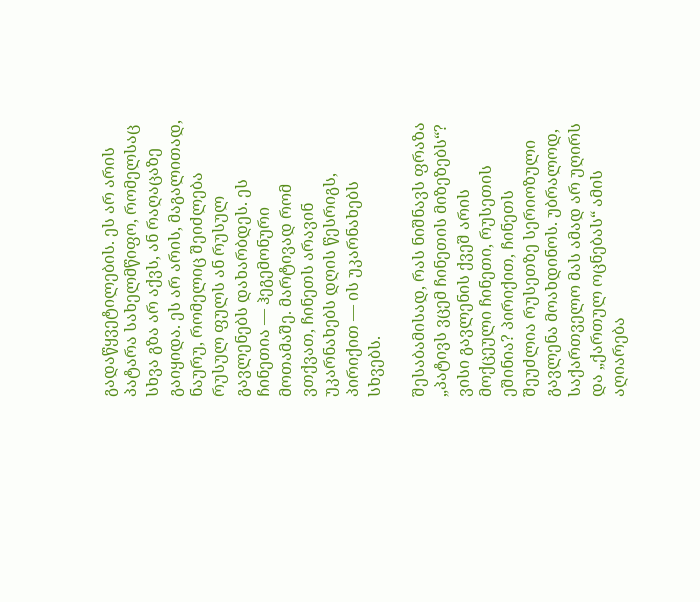გადაწყვეტილების. ეს არ არის პატარა სახელმწიფო, რომელსაც სხვა გზა არ აქვს, ან რაღაცაზე გაიყიდა. ეს არ არის, მაგალითად, ნაურუ, რომელიც შეიძლება რუსულ ფულს ან რუსულ გავლენებს დახარბდეს. ეს ჩინეთია — ჰეგემონური მოთამაშე. მარტივად რომ ვთქვათ, ჩინეთს არავინ უკარნახებს დღის წესრიგს, პირიქით — ის უკარნახებს სხვებს.

შესაბამისად, რას ნიშნავს ფრაზა „პატივს ვცემ ჩინეთის მიზეზებს“? ვისი გავლენის ქვეშ არის მოქცეული ჩინეთი, რუსეთის ეშინია? პირიქით, ჩინეთს შეუძლია რუსეთზე სერიოზული გავლენა მოახდინოს. უბრალოდ, საქართველო მას ამად არ უღირს და „ქართულ ოცნებას“ ამის აღიარება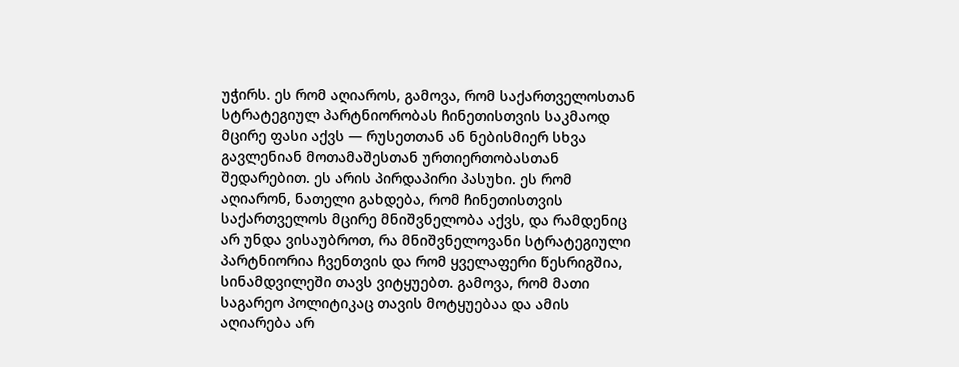უჭირს. ეს რომ აღიაროს, გამოვა, რომ საქართველოსთან სტრატეგიულ პარტნიორობას ჩინეთისთვის საკმაოდ მცირე ფასი აქვს — რუსეთთან ან ნებისმიერ სხვა გავლენიან მოთამაშესთან ურთიერთობასთან შედარებით. ეს არის პირდაპირი პასუხი. ეს რომ აღიარონ, ნათელი გახდება, რომ ჩინეთისთვის საქართველოს მცირე მნიშვნელობა აქვს, და რამდენიც არ უნდა ვისაუბროთ, რა მნიშვნელოვანი სტრატეგიული პარტნიორია ჩვენთვის და რომ ყველაფერი წესრიგშია, სინამდვილეში თავს ვიტყუებთ. გამოვა, რომ მათი საგარეო პოლიტიკაც თავის მოტყუებაა და ამის აღიარება არ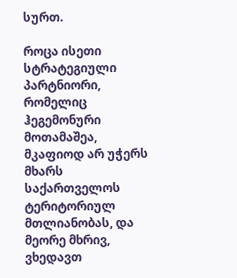სურთ.

როცა ისეთი სტრატეგიული პარტნიორი, რომელიც ჰეგემონური მოთამაშეა, მკაფიოდ არ უჭერს მხარს საქართველოს ტერიტორიულ მთლიანობას, და მეორე მხრივ, ვხედავთ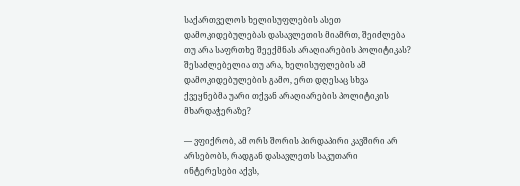საქართველოს ხელისუფლების ასეთ დამოკიდებულებას დასავლეთის მიამრთ, შეიძლება თუ არა საფრთხე შეექმნას არაღიარების პოლიტიკას? შესაძლებელია თუ არა, ხელისუფლების ამ დამოკიდებულების გამო, ერთ დღესაც სხვა ქვეყნებმა უარი თქვან არაღიარების პოლიტიკის მხარდაჭერაზე?

— ვფიქრობ, ამ ორს შორის პირდაპირი კავშირი არ არსებობს, რადგან დასავლეთს საკუთარი ინტერესები აქვს,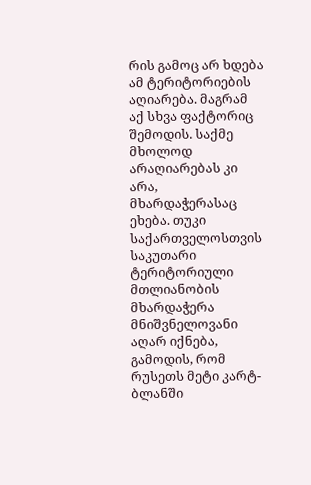რის გამოც არ ხდება ამ ტერიტორიების აღიარება. მაგრამ აქ სხვა ფაქტორიც შემოდის. საქმე მხოლოდ არაღიარებას კი არა, მხარდაჭერასაც ეხება. თუკი საქართველოსთვის საკუთარი ტერიტორიული მთლიანობის მხარდაჭერა მნიშვნელოვანი აღარ იქნება, გამოდის, რომ რუსეთს მეტი კარტ-ბლანში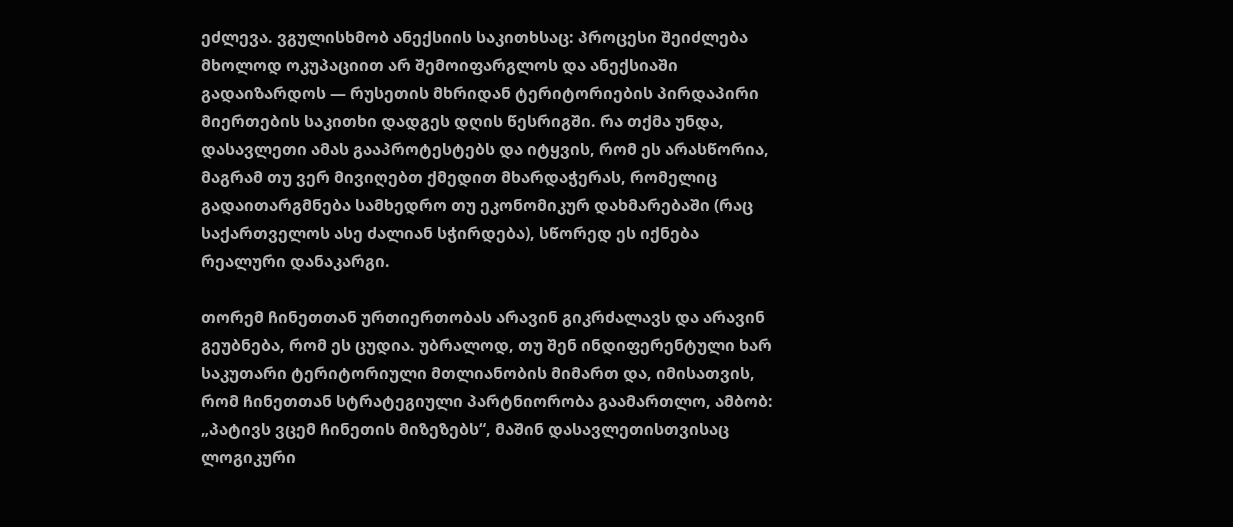ეძლევა. ვგულისხმობ ანექსიის საკითხსაც: პროცესი შეიძლება მხოლოდ ოკუპაციით არ შემოიფარგლოს და ანექსიაში გადაიზარდოს — რუსეთის მხრიდან ტერიტორიების პირდაპირი მიერთების საკითხი დადგეს დღის წესრიგში. რა თქმა უნდა, დასავლეთი ამას გააპროტესტებს და იტყვის, რომ ეს არასწორია, მაგრამ თუ ვერ მივიღებთ ქმედით მხარდაჭერას, რომელიც გადაითარგმნება სამხედრო თუ ეკონომიკურ დახმარებაში (რაც საქართველოს ასე ძალიან სჭირდება), სწორედ ეს იქნება რეალური დანაკარგი.

თორემ ჩინეთთან ურთიერთობას არავინ გიკრძალავს და არავინ გეუბნება, რომ ეს ცუდია. უბრალოდ, თუ შენ ინდიფერენტული ხარ საკუთარი ტერიტორიული მთლიანობის მიმართ და, იმისათვის, რომ ჩინეთთან სტრატეგიული პარტნიორობა გაამართლო, ამბობ: „პატივს ვცემ ჩინეთის მიზეზებს“, მაშინ დასავლეთისთვისაც ლოგიკური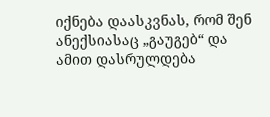იქნება დაასკვნას, რომ შენ ანექსიასაც „გაუგებ“ და ამით დასრულდება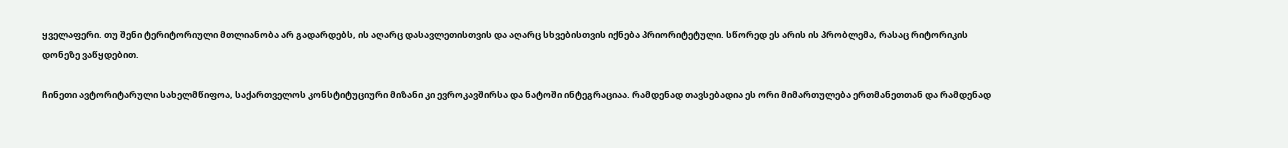ყველაფერი. თუ შენი ტერიტორიული მთლიანობა არ გადარდებს, ის აღარც დასავლეთისთვის და აღარც სხვებისთვის იქნება პრიორიტეტული. სწორედ ეს არის ის პრობლემა, რასაც რიტორიკის დონეზე ვაწყდებით.

ჩინეთი ავტორიტარული სახელმწიფოა, საქართველოს კონსტიტუციური მიზანი კი ევროკავშირსა და ნატოში ინტეგრაციაა. რამდენად თავსებადია ეს ორი მიმართულება ერთმანეთთან და რამდენად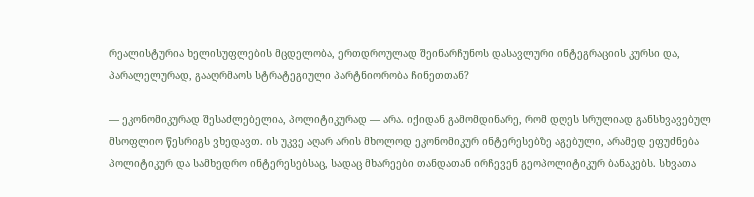რეალისტურია ხელისუფლების მცდელობა, ერთდროულად შეინარჩუნოს დასავლური ინტეგრაციის კურსი და, პარალელურად, გააღრმაოს სტრატეგიული პარტნიორობა ჩინეთთან?

— ეკონომიკურად შესაძლებელია, პოლიტიკურად — არა. იქიდან გამომდინარე, რომ დღეს სრულიად განსხვავებულ მსოფლიო წესრიგს ვხედავთ. ის უკვე აღარ არის მხოლოდ ეკონომიკურ ინტერესებზე აგებული, არამედ ეფუძნება პოლიტიკურ და სამხედრო ინტერესებსაც, სადაც მხარეები თანდათან ირჩევენ გეოპოლიტიკურ ბანაკებს. სხვათა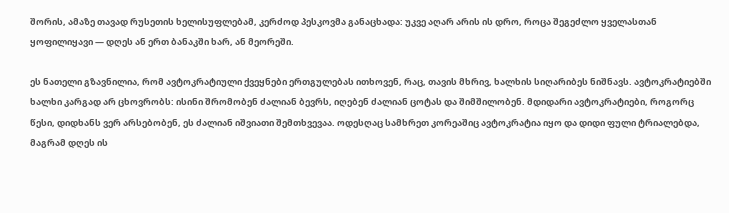შორის, ამაზე თავად რუსეთის ხელისუფლებამ, კერძოდ პესკოვმა განაცხადა: უკვე აღარ არის ის დრო, როცა შეგეძლო ყველასთან ყოფილიყავი — დღეს ან ერთ ბანაკში ხარ, ან მეორეში.

ეს ნათელი გზავნილია, რომ ავტოკრატიული ქვეყნები ერთგულებას ითხოვენ, რაც, თავის მხრივ, ხალხის სიღარიბეს ნიშნავს. ავტოკრატიებში ხალხი კარგად არ ცხოვრობს: ისინი შრომობენ ძალიან ბევრს, იღებენ ძალიან ცოტას და შიმშილობენ. მდიდარი ავტოკრატიები, როგორც წესი, დიდხანს ვერ არსებობენ, ეს ძალიან იშვიათი შემთხვევაა. ოდესღაც სამხრეთ კორეაშიც ავტოკრატია იყო და დიდი ფული ტრიალებდა, მაგრამ დღეს ის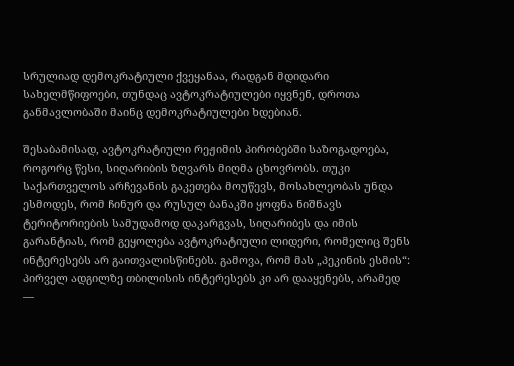სრულიად დემოკრატიული ქვეყანაა, რადგან მდიდარი სახელმწიფოები, თუნდაც ავტოკრატიულები იყვნენ, დროთა განმავლობაში მაინც დემოკრატიულები ხდებიან.

შესაბამისად, ავტოკრატიული რეჟიმის პირობებში საზოგადოება, როგორც წესი, სიღარიბის ზღვარს მიღმა ცხოვრობს. თუკი საქართველოს არჩევანის გაკეთება მოუწევს, მოსახლეობას უნდა ესმოდეს, რომ ჩინურ და რუსულ ბანაკში ყოფნა ნიშნავს ტერიტორიების სამუდამოდ დაკარგვას, სიღარიბეს და იმის გარანტიას, რომ გეყოლება ავტოკრატიული ლიდერი, რომელიც შენს ინტერესებს არ გაითვალისწინებს. გამოვა, რომ მას „პეკინის ესმის“: პირველ ადგილზე თბილისის ინტერესებს კი არ დააყენებს, არამედ —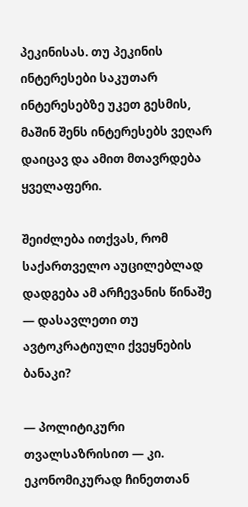პეკინისას. თუ პეკინის ინტერესები საკუთარ ინტერესებზე უკეთ გესმის, მაშინ შენს ინტერესებს ვეღარ დაიცავ და ამით მთავრდება ყველაფერი.

შეიძლება ითქვას, რომ საქართველო აუცილებლად დადგება ამ არჩევანის წინაშე — დასავლეთი თუ ავტოკრატიული ქვეყნების ბანაკი?

— პოლიტიკური თვალსაზრისით — კი. ეკონომიკურად ჩინეთთან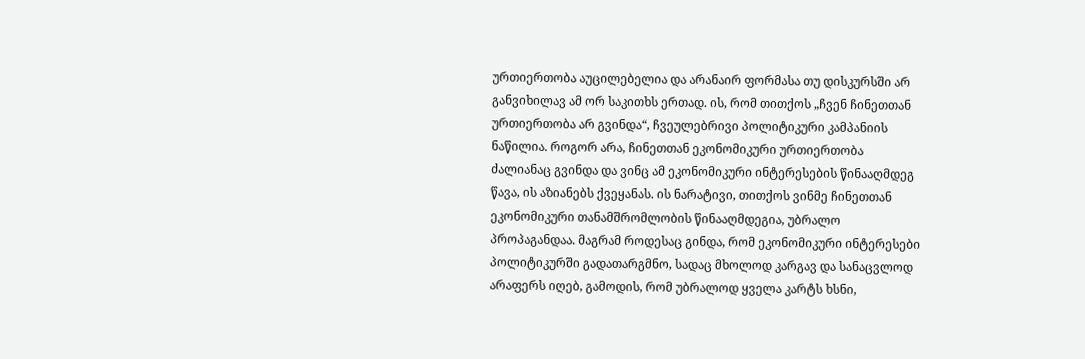ურთიერთობა აუცილებელია და არანაირ ფორმასა თუ დისკურსში არ განვიხილავ ამ ორ საკითხს ერთად. ის, რომ თითქოს „ჩვენ ჩინეთთან ურთიერთობა არ გვინდა“, ჩვეულებრივი პოლიტიკური კამპანიის ნაწილია. როგორ არა, ჩინეთთან ეკონომიკური ურთიერთობა ძალიანაც გვინდა და ვინც ამ ეკონომიკური ინტერესების წინააღმდეგ წავა, ის აზიანებს ქვეყანას. ის ნარატივი, თითქოს ვინმე ჩინეთთან ეკონომიკური თანამშრომლობის წინააღმდეგია, უბრალო პროპაგანდაა. მაგრამ როდესაც გინდა, რომ ეკონომიკური ინტერესები პოლიტიკურში გადათარგმნო, სადაც მხოლოდ კარგავ და სანაცვლოდ არაფერს იღებ, გამოდის, რომ უბრალოდ ყველა კარტს ხსნი,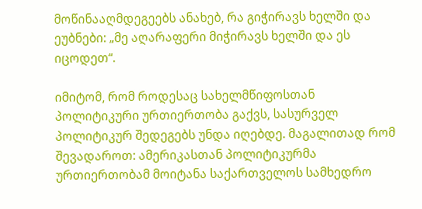მოწინააღმდეგეებს ანახებ, რა გიჭირავს ხელში და ეუბნები: „მე აღარაფერი მიჭირავს ხელში და ეს იცოდეთ“.

იმიტომ, რომ როდესაც სახელმწიფოსთან პოლიტიკური ურთიერთობა გაქვს, სასურველ პოლიტიკურ შედეგებს უნდა იღებდე. მაგალითად რომ შევადაროთ: ამერიკასთან პოლიტიკურმა ურთიერთობამ მოიტანა საქართველოს სამხედრო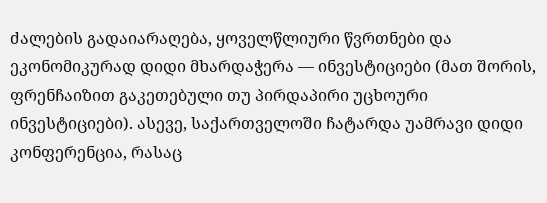ძალების გადაიარაღება, ყოველწლიური წვრთნები და ეკონომიკურად დიდი მხარდაჭერა — ინვესტიციები (მათ შორის, ფრენჩაიზით გაკეთებული თუ პირდაპირი უცხოური ინვესტიციები). ასევე, საქართველოში ჩატარდა უამრავი დიდი კონფერენცია, რასაც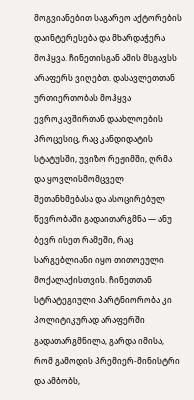მოგვიანებით საგარეო აქტორების დაინტერესება და მხარდაჭერა მოჰყვა. ჩინეთისგან ამის მსგავსს არაფერს ვიღებთ. დასავლეთთან ურთიერთობას მოჰყვა ევროკავშირთან დაახლოების პროცესიც, რაც კანდიდატის სტატუსში, უვიზო რეჟიმში, ღრმა და ყოვლისმომცველ შეთანხმებასა და ასოცირებულ წევრობაში გადაითარგმნა — ანუ ბევრ ისეთ რამეში, რაც სარგებლიანი იყო თითოეული მოქალაქისთვის. ჩინეთთან სტრატეგიული პარტნიორობა კი პოლიტიკურად არაფერში გადათარგმნილა, გარდა იმისა, რომ გამოდის პრემიერ-მინისტრი და ამბობს,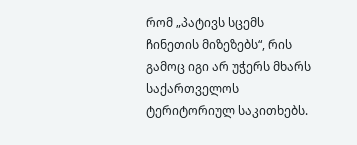რომ „პატივს სცემს ჩინეთის მიზეზებს“, რის გამოც იგი არ უჭერს მხარს საქართველოს ტერიტორიულ საკითხებს.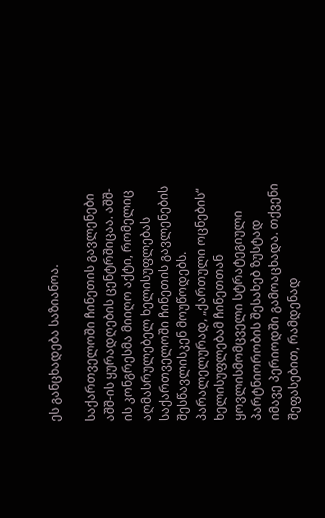ეს განცხადება საზიანოა.

საქართველოში ჩინეთის გავლენები აშშ-ის ყურადღების ცენტრშიცაა. აშშ-ის კონგრესმა მიიღო აქტი, რომელიც აღმასრულებელ ხელისუფლებას საქართველოში ჩინეთის გავლენების შესწავლისკენ მოუწოდებს. პარალელურად, „ქართული ოცნების“ ხელისუფლებამ ჩინეთთან ყოვლისმომცველი სტრატეგიული პარტნიორობის შესახებ ზუსტად იმავე პერიოდში გამოაცხადა. თქვენი შეფასებით, რამდენად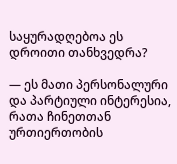საყურადღებოა ეს დროითი თანხვედრა?

— ეს მათი პერსონალური და პარტიული ინტერესია, რათა ჩინეთთან ურთიერთობის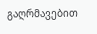გაღრმავებით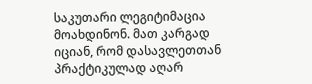საკუთარი ლეგიტიმაცია მოახდინონ. მათ კარგად იციან, რომ დასავლეთთან პრაქტიკულად აღარ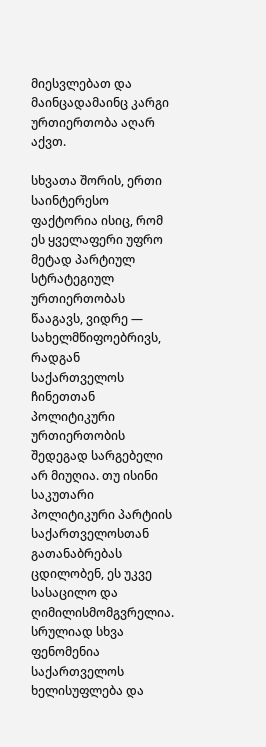მიესვლებათ და მაინცადამაინც კარგი ურთიერთობა აღარ აქვთ.

სხვათა შორის, ერთი საინტერესო ფაქტორია ისიც, რომ ეს ყველაფერი უფრო მეტად პარტიულ სტრატეგიულ ურთიერთობას წააგავს, ვიდრე — სახელმწიფოებრივს, რადგან საქართველოს ჩინეთთან პოლიტიკური ურთიერთობის შედეგად სარგებელი არ მიუღია. თუ ისინი საკუთარი პოლიტიკური პარტიის საქართველოსთან გათანაბრებას ცდილობენ, ეს უკვე სასაცილო და ღიმილისმომგვრელია. სრულიად სხვა ფენომენია საქართველოს ხელისუფლება და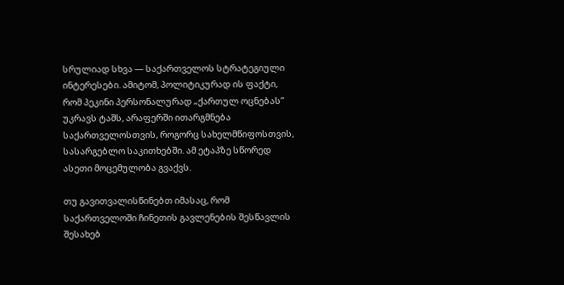სრულიად სხვა — საქართველოს სტრატეგიული ინტერესები. ამიტომ, პოლიტიკურად ის ფაქტი, რომ პეკინი პერსონალურად „ქართულ ოცნებას“ უკრავს ტაშს, არაფერში ითარგმნება საქართველოსთვის, როგორც სახელმწიფოსთვის, სასარგებლო საკითხებში. ამ ეტაპზე სწორედ ასეთი მოცემულობა გვაქვს.

თუ გავითვალისწინებთ იმასაც, რომ საქართველოში ჩინეთის გავლენების შესწავლის შესახებ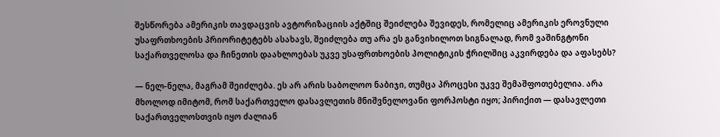შესწორება ამერიკის თავდაცვის ავტორიზაციის აქტშიც შეიძლება შევიდეს, რომელიც ამერიკის ეროვნული უსაფრთხოების პრიორიტეტებს ასახავს, შეიძლება თუ არა ეს განვიხილოთ სიგნალად, რომ ვაშინგტონი საქართველოსა და ჩინეთის დაახლოებას უკვე უსაფრთხოების პოლიტიკის ჭრილშიც აკვირდება და აფასებს?

— ნელ-ნელა, მაგრამ შეიძლება. ეს არ არის საბოლოო ნაბიჯი, თუმცა პროცესი უკვე შემაშფოთებელია. არა მხოლოდ იმიტომ, რომ საქართველო დასავლეთის მნიშვნელოვანი ფორპოსტი იყო; პირიქით — დასავლეთი საქართველოსთვის იყო ძალიან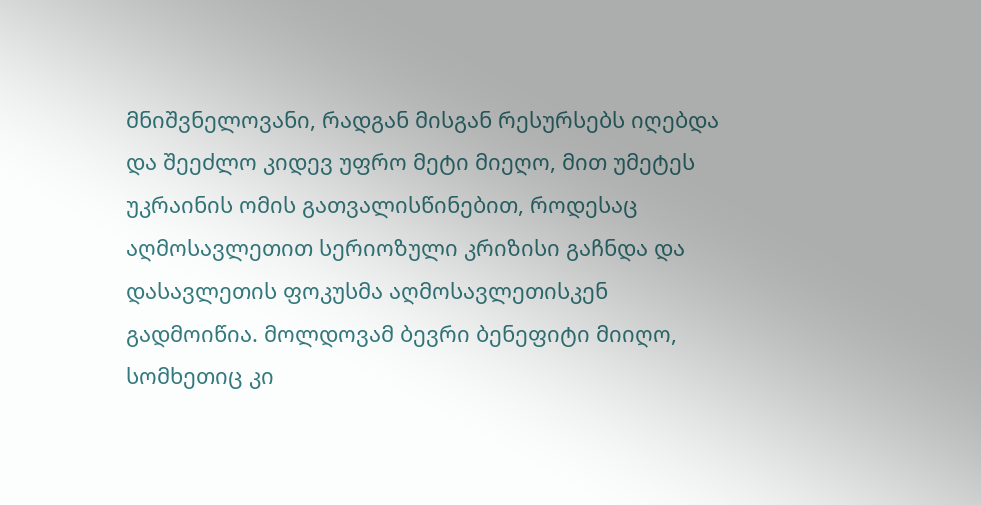მნიშვნელოვანი, რადგან მისგან რესურსებს იღებდა და შეეძლო კიდევ უფრო მეტი მიეღო, მით უმეტეს უკრაინის ომის გათვალისწინებით, როდესაც აღმოსავლეთით სერიოზული კრიზისი გაჩნდა და დასავლეთის ფოკუსმა აღმოსავლეთისკენ გადმოიწია. მოლდოვამ ბევრი ბენეფიტი მიიღო, სომხეთიც კი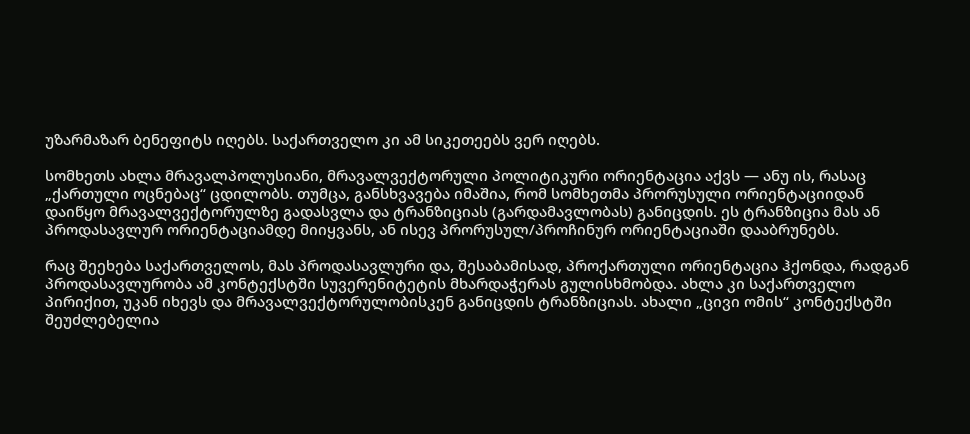უზარმაზარ ბენეფიტს იღებს. საქართველო კი ამ სიკეთეებს ვერ იღებს.

სომხეთს ახლა მრავალპოლუსიანი, მრავალვექტორული პოლიტიკური ორიენტაცია აქვს — ანუ ის, რასაც „ქართული ოცნებაც“ ცდილობს. თუმცა, განსხვავება იმაშია, რომ სომხეთმა პრორუსული ორიენტაციიდან დაიწყო მრავალვექტორულზე გადასვლა და ტრანზიციას (გარდამავლობას) განიცდის. ეს ტრანზიცია მას ან პროდასავლურ ორიენტაციამდე მიიყვანს, ან ისევ პრორუსულ/პროჩინურ ორიენტაციაში დააბრუნებს.

რაც შეეხება საქართველოს, მას პროდასავლური და, შესაბამისად, პროქართული ორიენტაცია ჰქონდა, რადგან პროდასავლურობა ამ კონტექსტში სუვერენიტეტის მხარდაჭერას გულისხმობდა. ახლა კი საქართველო პირიქით, უკან იხევს და მრავალვექტორულობისკენ განიცდის ტრანზიციას. ახალი „ცივი ომის“ კონტექსტში შეუძლებელია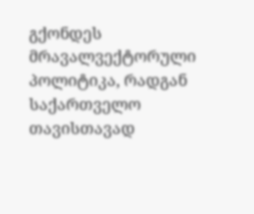გქონდეს მრავალვექტორული პოლიტიკა, რადგან საქართველო თავისთავად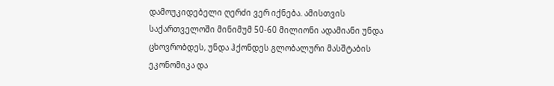დამოუკიდებელი ღერძი ვერ იქნება. ამისთვის საქართველოში მინიმუმ 50-60 მილიონი ადამიანი უნდა ცხოვრობდეს, უნდა ჰქონდეს გლობალური მასშტაბის ეკონომიკა და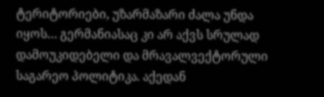ტერიტორიები, უზარმაზარი ძალა უნდა იყოს… გერმანიასაც კი არ აქვს სრულად დამოუკიდებელი და მრავალვექტორული საგარეო პოლიტიკა. აქედან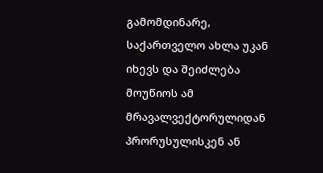გამომდინარე, საქართველო ახლა უკან იხევს და შეიძლება მოუწიოს ამ მრავალვექტორულიდან პრორუსულისკენ ან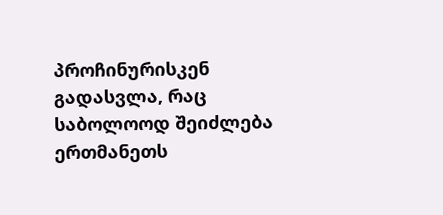პროჩინურისკენ გადასვლა, რაც საბოლოოდ შეიძლება ერთმანეთს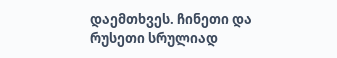დაემთხვეს. ჩინეთი და რუსეთი სრულიად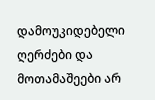დამოუკიდებელი ღერძები და მოთამაშეები არ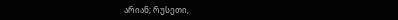არიან; რუსეთი,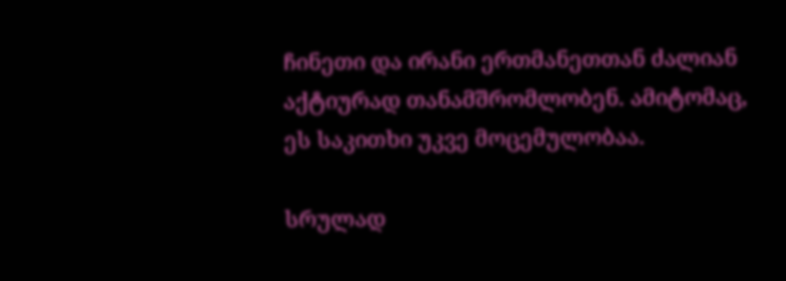ჩინეთი და ირანი ერთმანეთთან ძალიან აქტიურად თანამშრომლობენ. ამიტომაც, ეს საკითხი უკვე მოცემულობაა.

სრულად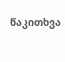წაკითხვა